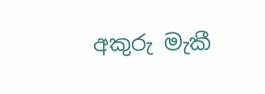අකුරු මැකී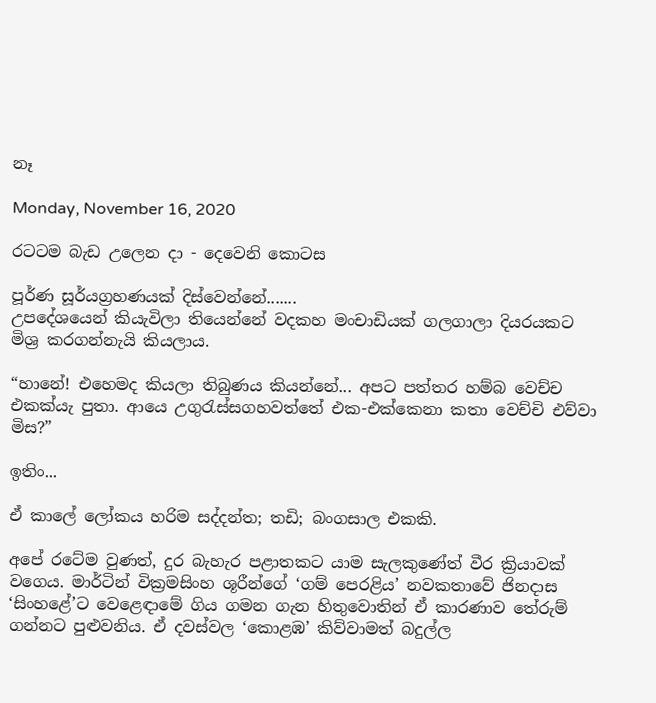නෑ

Monday, November 16, 2020

රටටම බැඩ උලෙන දා - දෙවෙනි කොටස

පූර්ණ සූර්යග්‍රහණයක් දිස්වෙන්නේ.......
උපදේශයෙන් කියැවිලා තියෙන්නේ වදකහ මංචාඩියක් ගලගාලා දියරයකට මිශ්‍ර කරගන්නැයි කියලාය.

“හානේ! එහෙමද කියලා තිබුණය කියන්නේ... අපට පත්තර හම්බ වෙච්ච එකක්යැ පුතා. ආයෙ උගුරැස්සගහවත්තේ එක-එක්කෙනා කතා වෙච්චි එව්වා මිස?”

ඉතිං...

ඒ කාලේ ලෝකය හරිම සද්දන්ත; තඩි; බංගසාල එකකි.

අපේ රටේම වුණත්, දුර බැහැර පළාතකට යාම සැලකුණේත් වීර ක්‍රියාවක් වගෙය. මාර්ටින් වික්‍රමසිංහ ශූරීන්ගේ ‘ගම් පෙරළිය’ නවකතාවේ ජිනදාස ‘සිංහළේ’ට වෙළෙඳාමේ ගිය ගමන ගැන හිතුවොතින් ඒ කාරණාව තේරුම් ගන්නට පුළුවනිය. ඒ දවස්වල ‘කොළඹ’ කිව්වාමත් බදුල්ල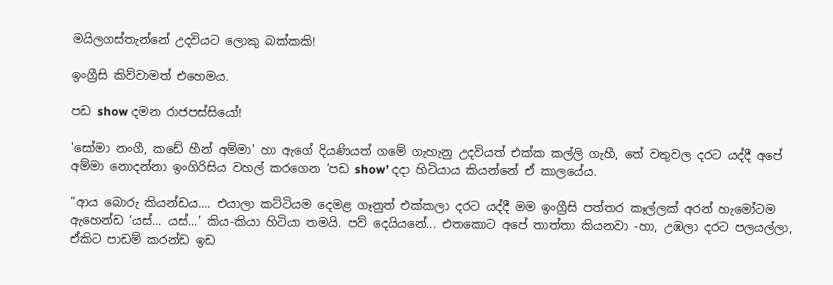මයිලගස්තැන්නේ උදවියට ලොකු බක්කකි!

ඉංග්‍රීසි කිව්වාමත් එහෙමය.

පඩ show දමන රාජපස්සියෝ!

'සෝමා නංගී, කඩේ හීන් අම්මා' හා ඇගේ දියණියත් ගමේ ගැහැනු උදවියත් එක්ක කල්ලි ගැහී, තේ වතුවල දරට යද්දී අපේ අම්මා නොදන්නා ඉංගිරිසිය වහල් කරගෙන ‘පඩ show’ දදා හිටියාය කියන්නේ ඒ කාලයේය.

“ආය බොරු කියන්ඩය.... එයාලා කට්ටියම දෙමළ ගෑනුත් එක්කලා දරට යද්දී මම ඉංග්‍රීසි පත්තර කෑල්ලක් අරන් හැමෝටම ඇහෙන්ඩ ‘යස්... යස්...’ කිය-කියා හිටියා තමයි. පව් දෙයියනේ... එතකොට අපේ තාත්තා කියනවා -හා, උඹලා දරට පලයල්ලා, ඒකිට පාඩම් කරන්ඩ ඉඩ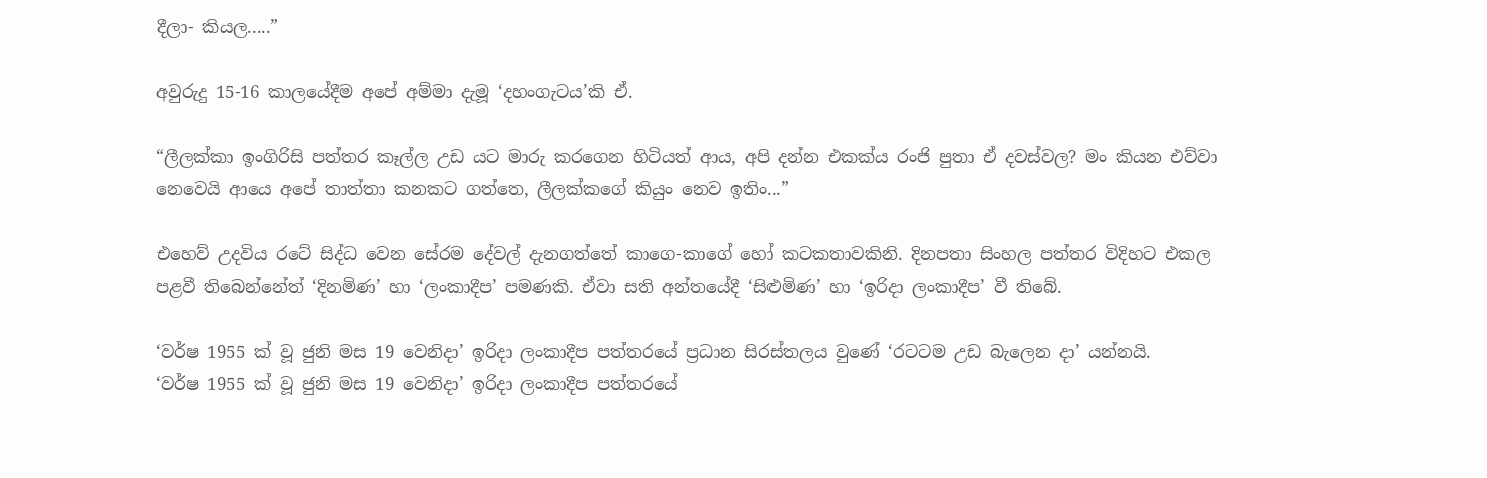දීලා- කියල.....”

අවුරුදු 15-16 කාලයේදීම අපේ අම්මා දැමූ ‘දහංගැටය’කි ඒ.

“ලීලක්කා ඉංගිරිසි පත්තර කෑල්ල උඩ යට මාරු කරගෙන හිටියත් ආය, අපි දන්න එකක්ය රංජි පුතා ඒ දවස්වල? මං කියන එව්වා නෙවෙයි ආයෙ අපේ තාත්තා කනකට ගත්තෙ, ලීලක්කගේ කියුං නෙව ඉතිං...”

එහෙව් උදවිය රටේ සිද්ධ වෙන සේරම දේවල් දැනගත්තේ කාගෙ-කාගේ හෝ කටකතාවකිනි. දිනපතා සිංහල පත්තර විදිහට එකල පළවී තිබෙන්නේත් ‘දිනමිණ’ හා ‘ලංකාදීප’ පමණකි. ඒවා සති අන්තයේදී ‘සිළුමිණ’ හා ‘ඉරිදා ලංකාදීප’ වී තිබේ.

‘වර්ෂ 1955 ක් වූ ජුනි මස 19 වෙනිදා’ ඉරිදා ලංකාදීප පත්තරයේ ප්‍රධාන සිරස්තලය වුණේ ‘රටටම උඩ බැලෙන දා’ යන්නයි.
‘වර්ෂ 1955 ක් වූ ජුනි මස 19 වෙනිදා’ ඉරිදා ලංකාදීප පත්තරයේ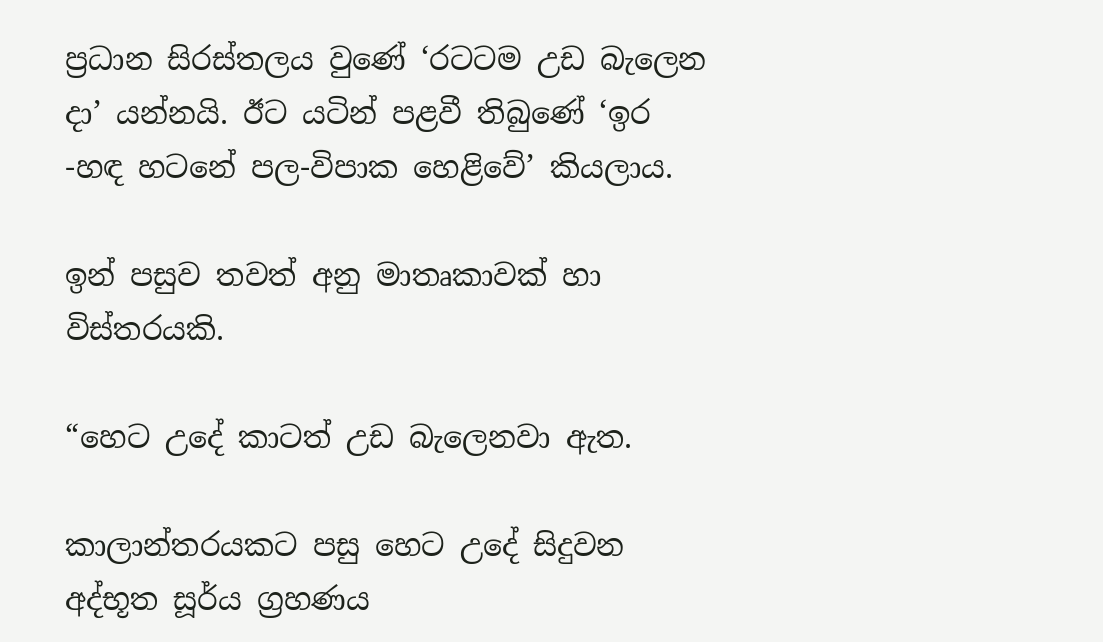ප්‍රධාන සිරස්තලය වුණේ ‘රටටම උඩ බැලෙන දා’ යන්නයි. ඊට යටින් පළවී තිබුණේ ‘ඉර -හඳ හටනේ පල-විපාක හෙළිවේ’ කියලාය.

ඉන් පසුව තවත් අනු මාතෘකාවක් හා විස්තරයකි.

“හෙට උදේ කාටත් උඩ බැලෙනවා ඇත.

කාලාන්තරයකට පසු හෙට උදේ සිදුවන අද්භූත සූර්ය ග්‍රහණය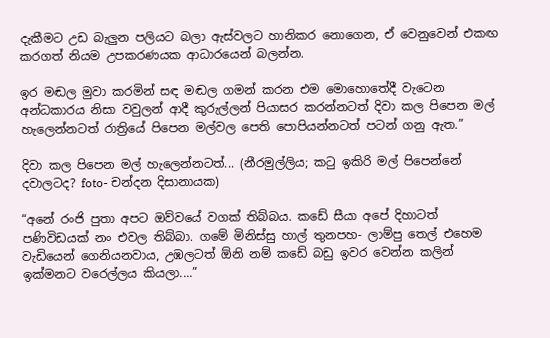දැකීමට උඩ බැලුන පලියට බලා ඇස්වලට හානිකර නොගෙන, ඒ වෙනුවෙන් එකඟ කරගත් නියම උපකරණයක ආධාරයෙන් බලන්න.

ඉර මඬල මුවා කරමින් සඳ මඬල ගමන් කරන එම මොහොතේදී වැටෙන අන්ධකාරය නිසා වවුලන් ආදී කුරුල්ලන් පියාසර කරන්නටත් දිවා කල පිපෙන මල් හැලෙන්නටත් රාත්‍රියේ පිපෙන මල්වල පෙති පොපියන්නටත් පටන් ගනු ඇත.”

දිවා කල පිපෙන මල් හැලෙන්නටත්... (නීරමුල්ලිය; කටු ඉකිරි මල් පිපෙන්නේ දවාලටද? foto- චන්දන දිසානායක)

“අනේ රංජි පුතා අපට ඔව්වයේ වගක් තිබ්බය. කඩේ සීයා අපේ දිහාටත් පණිවිඩයක් නං එවල තිබ්බා. ගමේ මිනිස්සු හාල් තුනපහ- ලාම්පු තෙල් එහෙම වැඩියෙන් ගෙනියනවාය, උඹලටත් ඕනි නම් කඩේ බඩු ඉවර වෙන්න කලින් ඉක්මනට වරෙල්ලය කියලා....”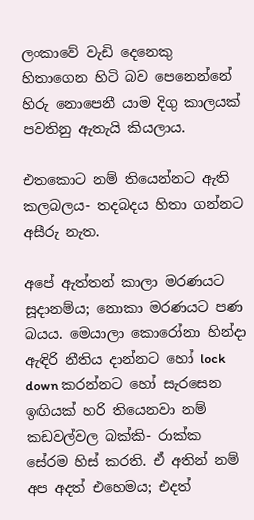ලංකාවේ වැඩි දෙනෙකු හිතාගෙන හිටි බව පෙනෙන්නේ හිරු නොපෙනී යාම දිගු කාලයක් පවතිනු ඇතැයි කියලාය.

එතකොට නම් තියෙන්නට ඇති කලබලය- තදබදය හිතා ගන්නට අසීරු නැත.

අපේ ඇත්තන් කාලා මරණයට සූදානම්ය; නොකා මරණයට පණ බයය. මෙයාලා කොරෝනා හින්දා ඇඳිරි නීතිය දාන්නට හෝ lock down කරන්නට හෝ සැරසෙන ඉඟියක් හරි තියෙනවා නම් කඩවල්වල බක්කි- රාක්ක සේරම හිස් කරති. ඒ අතින් නම් අප අදත් එහෙමය; එදත්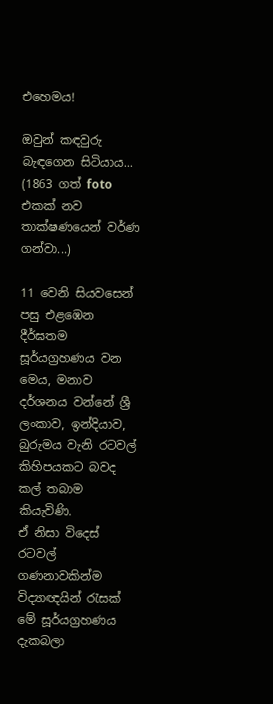එහෙමය!

ඔවුන් කඳවුරු බැඳගෙන සිටියාය... (1863 ගත් foto එකක් නව තාක්ෂණයෙන් වර්ණ ගන්වා...)

11 වෙනි සියවසෙන් පසු එළඹෙන දීර්ඝතම සූර්යග්‍රහණය වන මෙය, මනාව දර්ශනය වන්නේ ශ්‍රී ලංකාව, ඉන්දියාව, බුරුමය වැනි රටවල් කිහිපයකට බවද කල් තබාම කියැවිණි.
ඒ නිසා විදෙස් රටවල් ගණනාවකින්ම විද්‍යාඥයින් රැසක් මේ සූර්යග්‍රහණය දැකබලා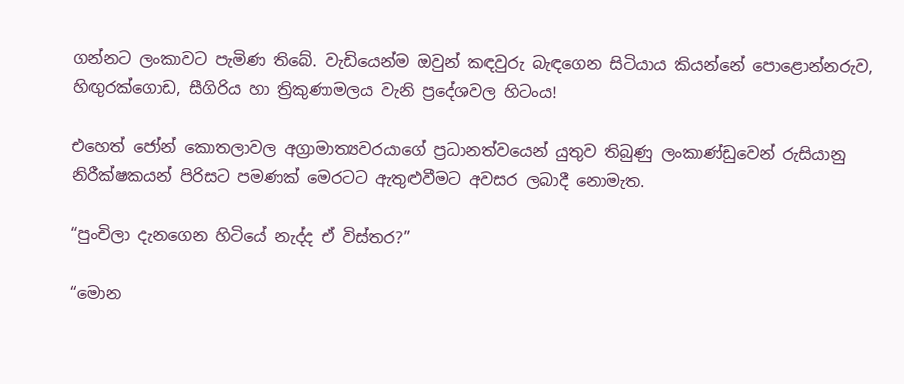ගන්නට ලංකාවට පැමිණ තිබේ. වැඩියෙන්ම ඔවුන් කඳවුරු බැඳගෙන සිටියාය කියන්නේ පොළොන්නරුව, හිඟුරක්ගොඩ, සීගිරිය හා ත්‍රිකුණාමලය වැනි ප්‍රදේශවල හිටංය!

එහෙත් ජෝන් කොතලාවල අග්‍රාමාත්‍යවරයාගේ ප්‍රධානත්වයෙන් යුතුව තිබුණු ලංකාණ්ඩුවෙන් රුසියානු නිරීක්ෂකයන් පිරිසට පමණක් මෙරටට ඇතුළුවීමට අවසර ලබාදී නොමැත.

“පුංචිලා දැනගෙන හිටියේ නැද්ද ඒ විස්තර?”

“මොන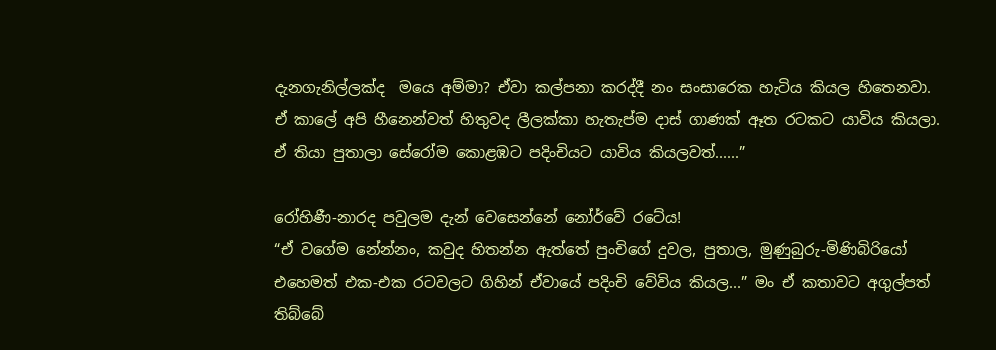දැනගැනිල්ලක්ද  මයෙ අම්මා? ඒවා කල්පනා කරද්දී නං සංසාරෙක හැටිය කියල හිතෙනවා. ඒ කාලේ අපි හීනෙන්වත් හිතුවද ලීලක්කා හැතැප්ම දාස් ගාණක් ඈත රටකට යාවිය කියලා. ඒ තියා පුතාලා සේරෝම කොළඹට පදිංචියට යාවිය කියලවත්......”

රෝහිණී-නාරද පවුලම දැන් වෙසෙන්නේ නෝර්වේ රටේය!
“ඒ වගේම නේන්නං, කවුද හිතන්න ඇත්තේ පුංචිගේ දුවල, පුතාල, මුණුබුරු-මිණිබිරියෝ එහෙමත් එක-එක රටවලට ගිහින් ඒවායේ පදිංචි වේවිය කියල...” මං ඒ කතාවට අගුල්පත් තිබ්බේ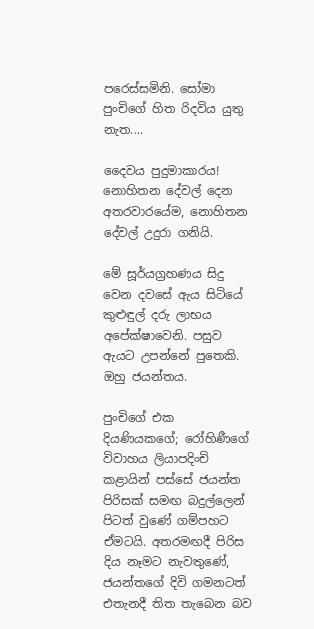පරෙස්සමිනි. සෝමා පුංචිගේ හිත රිදවිය යුතු නැත....

දෛවය පුදුමාකාරය! නොහිතන දේවල් දෙන අතරවාරයේම, නොහිතන දේවල් උදුරා ගනියි.

මේ සූර්යග්‍රහණය සිදු වෙන දවසේ ඇය සිටියේ කුළුඳුල් දරු ලාභය අපේක්ෂාවෙනි. පසුව ඇයට උපන්නේ පුතෙකි. ඔහු ජයන්තය.

පුංචිගේ එක දියණියකගේ; රෝහිණීගේ විවාහය ලියාපදිංචි කළායින් පස්සේ ජයන්ත පිරිසක් සමඟ බදුල්ලෙන් පිටත් වුණේ ගම්පහට ඒමටයි. අතරමඟදී පිරිස දිය නෑමට නැවතුණේ, ජයන්තගේ දිවි ගමනටත් එතැනදී තිත තැබෙන බව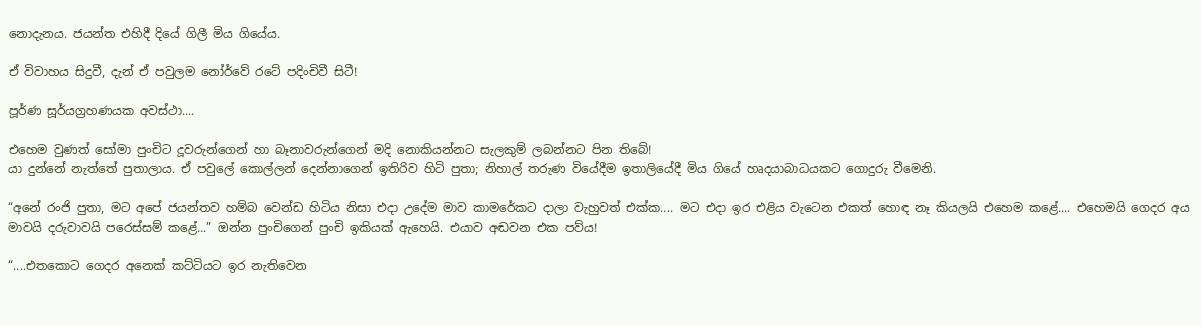නොදැනය. ජයන්ත එහිදී දියේ ගිලී මිය ගියේය.

ඒ විවාහය සිදුවී, දැන් ඒ පවුලම නෝර්වේ රටේ පදිංචිවී සිටී!

පූර්ණ සූර්යග්‍රහණයක අවස්ථා....

එහෙම වුණත් සෝමා පුංචිට දූවරුන්ගෙන් හා බෑනාවරුන්ගෙන් මදි නොකියන්නට සැලකුම් ලබන්නට පින තිබේ!
යා දුන්නේ නැත්තේ පුතාලාය. ඒ පවුලේ කොල්ලන් දෙන්නාගෙන් ඉතිරිව හිටි පුතා; නිහාල් තරුණ වියේදීම ඉතාලියේදී මිය ගියේ හෘදයාබාධයකට ගොදුරු වීමෙනි.

“අනේ රංජි පුතා, මට අපේ ජයන්තව හම්බ වෙන්ඩ හිටිය නිසා එදා උදේම මාව කාමරේකට දාලා වැහුවත් එක්ක.... මට එදා ඉර එළිය වැටෙන එකත් හොඳ නෑ කියලයි එහෙම කළේ.... එහෙමයි ගෙදර අය මාවයි දරුවාවයි පරෙස්සම් කළේ...” ඔන්න පුංචිගෙන් පුංචි ඉකියක් ඇහෙයි. එයාව අඬවන එක පව්ය!

“....එතකොට ගෙදර අනෙක් කට්ටියට ඉර නැතිවෙන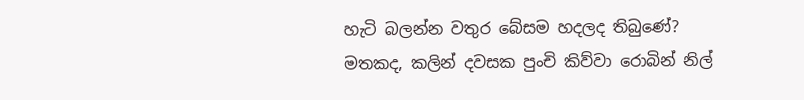හැටි බලන්න වතුර බේසම හදලද තිබුණේ? මතකද, කලින් දවසක පුංචි කිව්වා රොබින් නිල්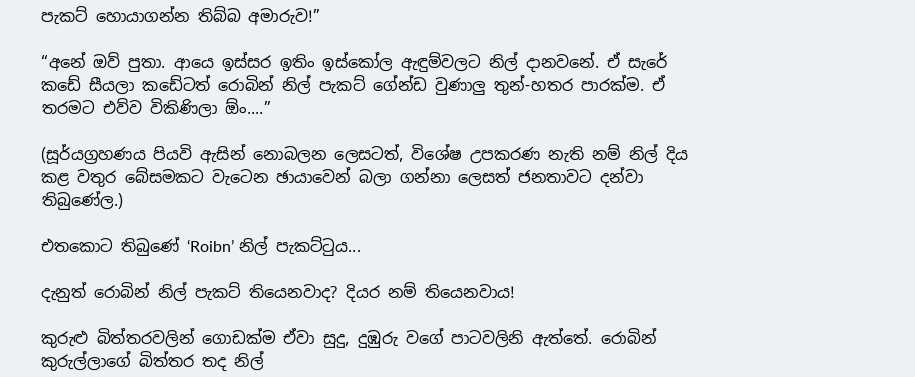පැකට් හොයාගන්න තිබ්බ අමාරුව!”

“අනේ ඔව් පුතා. ආයෙ ඉස්සර ඉතිං ඉස්කෝල ඇඳුම්වලට නිල් දානවනේ. ඒ සැරේ කඩේ සීයලා කඩේටත් රොබින් නිල් පැකට් ගේන්ඩ වුණාලු තුන්-හතර පාරක්ම. ඒ තරමට එව්ව විකිණිලා ඕං....”

(සූර්යග්‍රහණය පියවි ඇසින් නොබලන ලෙසටත්, විශේෂ උපකරණ නැති නම් නිල් දිය කළ වතුර බේසමකට වැටෙන ඡායාවෙන් බලා ගන්නා ලෙසත් ජනතාවට දන්වා තිබුණේල.)

එතකොට තිබුණේ ‘Roibn’ නිල් පැකට්ටුය...

දැනුත් රොබින් නිල් පැකට් තියෙනවාද? දියර නම් තියෙනවාය!

කුරුළු බිත්තරවලින් ගොඩක්ම ඒවා සුදු, දුඹුරු වගේ පාටවලිනි ඇත්තේ. රොබින් කුරුල්ලාගේ බිත්තර තද නිල්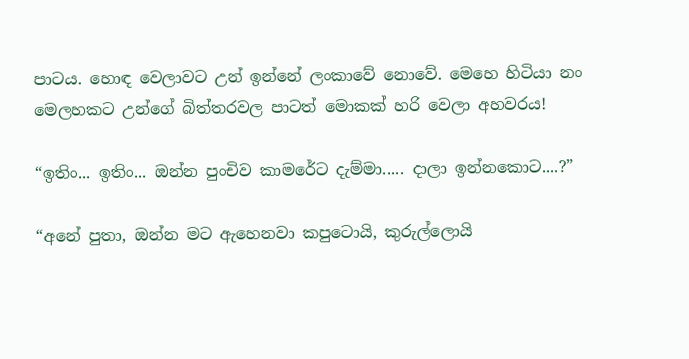පාටය. හොඳ වෙලාවට උන් ඉන්නේ ලංකාවේ නොවේ. මෙහෙ හිටියා නං මෙලහකට උන්ගේ බිත්තරවල පාටත් මොකක් හරි වෙලා අහවරය!

“ඉතිං... ඉතිං... ඔන්න පුංචිව කාමරේට දැම්මා..... දාලා ඉන්නකොට....?”

“අනේ පුතා, ඔන්න මට ඇහෙනවා කපුටොයි, කුරුල්ලොයි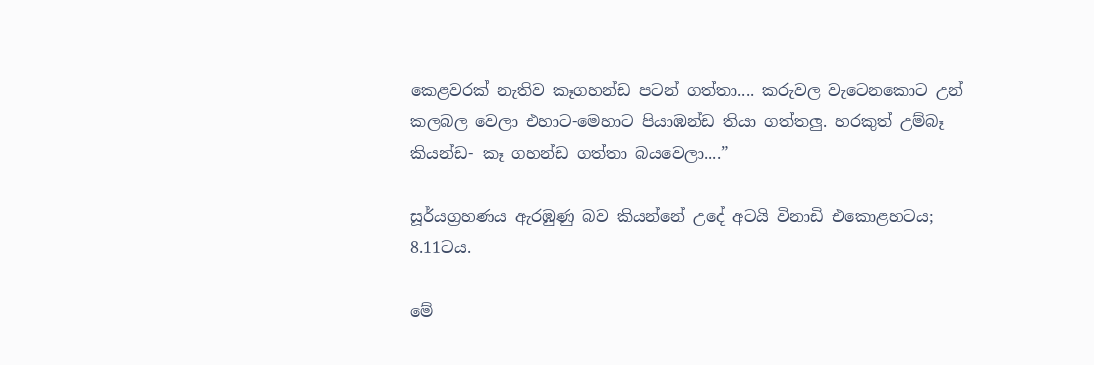කෙළවරක් නැතිව කෑගහන්ඩ පටන් ගත්තා.... කරුවල වැටෙනකොට උන් කලබල වෙලා එහාට-මෙහාට පියාඹන්ඩ තියා ගත්තලු. හරකුත් උම්බෑ කියන්ඩ- කෑ ගහන්ඩ ගත්තා බයවෙලා....”

සූර්යග්‍රහණය ඇරඹුණු බව කියන්නේ උදේ අටයි විනාඩි එකොළහටය; 8.11ටය.

මේ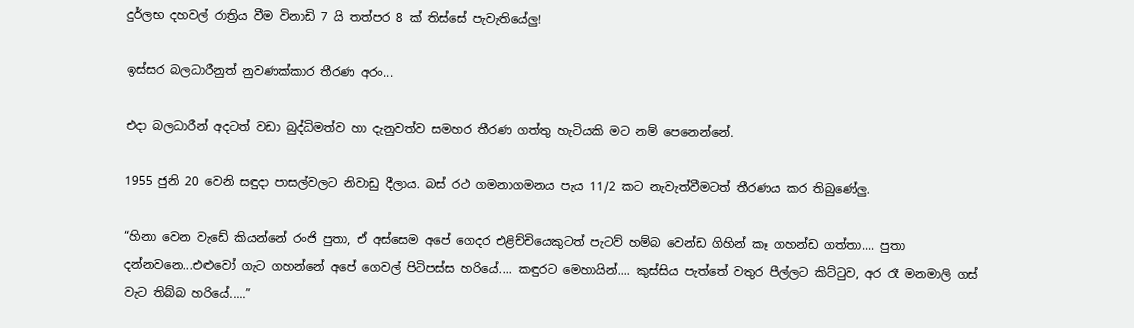දුර්ලභ දහවල් රාත්‍රිය වීම විනාඩි 7 යි තත්පර 8 ක් තිස්සේ පැවැතියේලු!

ඉස්සර බලධාරීනුත් නුවණක්කාර තීරණ අරං...

එදා බලධාරීන් අදටත් වඩා බුද්ධිමත්ව හා දැනුවත්ව සමහර තීරණ ගත්තු හැටියකි මට නම් පෙනෙන්නේ.

1955 ජුනි 20 වෙනි සඳුදා පාසල්වලට නිවාඩු දීලාය. බස් රථ ගමනාගමනය පැය 11/2 කට නැවැත්වීමටත් තීරණය කර තිබුණේලු.

“හිනා වෙන වැඩේ කියන්නේ රංජි පුතා, ඒ අස්සෙම අපේ ගෙදර එළිච්චියෙකුටත් පැටව් හම්බ වෙන්ඩ ගිහින් කෑ ගහන්ඩ ගත්තා.... පුතා දන්නවනෙ...එළුවෝ ගැට ගහන්නේ අපේ ගෙවල් පිටිපස්ස හරියේ.... කඳුරට මෙහායින්.... කුස්සිය පැත්තේ වතුර පීල්ලට කිට්ටුව, අර රෑ මනමාලි ගස් වැට තිබ්බ හරියේ.....”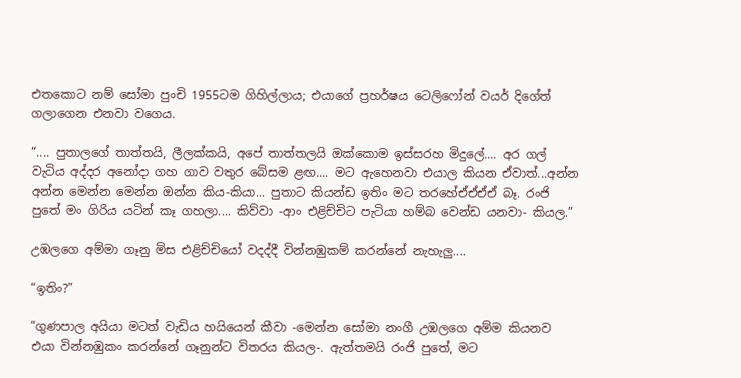එතකොට නම් සෝමා පුංචි 1955ටම ගිහිල්ලාය; එයාගේ ප්‍රහර්ෂය ටෙලිෆෝන් වයර් දිගේත් ගලාගෙන එනවා වගෙය.

“.... පුතාලගේ තාත්තයි, ලීලක්කයි, අපේ තාත්තලයි ඔක්කොම ඉස්සරහ මිදුලේ.... අර ගල් වැටිය අද්දර අනෝදා ගහ ගාව වතුර බේසම ළඟ.... මට ඇහෙනවා එයාල කියන ඒවාත්...අන්න අන්න මෙන්න මෙන්න ඔන්න කිය-කියා... පුතාට කියන්ඩ ඉතිං මට තරහේඒඒඒඒ බෑ. රංජි පුතේ මං ගිරිය යටින් කෑ ගහලා.... කිව්වා -ආං එළිච්චිට පැටියා හම්බ වෙන්ඩ යනවා- කියල.”

උඹලගෙ අම්මා ගෑනු මිස එළිච්චියෝ වදද්දී වින්නඹුකම් කරන්නේ නැහැලු....

“ඉතිං?”

“ගුණපාල අයියා මටත් වැඩිය හයියෙන් කීවා -මෙන්න සෝමා නංගී උඹලගෙ අම්ම කියනව එයා වින්නඹුකං කරන්නේ ගෑනුන්ට විතරය කියල-. ඇත්තමයි රංජි පුතේ, මට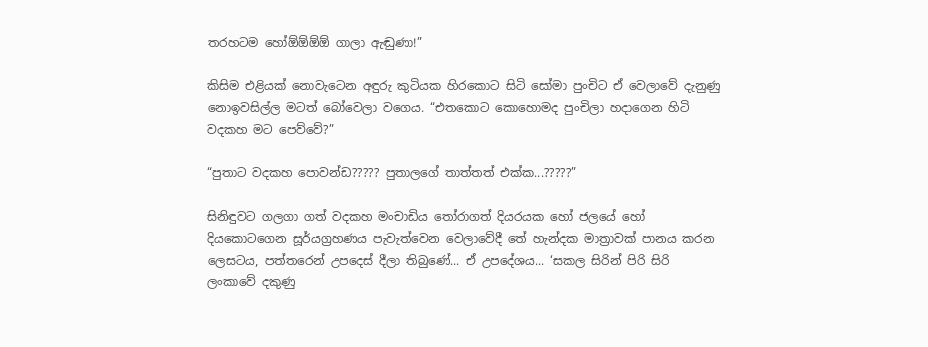තරහටම හෝඕඕඕඕ ගාලා ඇඬුණා!”

කිසිම එළියක් නොවැටෙන අඳුරු කුටියක හිරකොට සිටි සෝමා පුංචිට ඒ වෙලාවේ දැනුණු නොඉවසිල්ල මටත් බෝවෙලා වගෙය. “එතකොට කොහොමද පුංචිලා හදාගෙන හිටි වදකහ මට පෙව්වේ?”

“පුතාට වදකහ පොවන්ඩ????? පුතාලගේ තාත්තත් එක්ක...?????”

සිනිඳුවට ගලගා ගත් වදකහ මංචාඩිය තෝරාගත් දියරයක හෝ ජලයේ හෝ දියකොටගෙන සූර්යග්‍රහණය පැවැත්වෙන වෙලාවේදී තේ හැන්දක මාත්‍රාවක් පානය කරන ලෙසටය, පත්තරෙන් උපදෙස් දීලා තිබුණේ... ඒ උපදේශය... ‘සකල සිරින් පිරි සිරි ලංකාවේ දකුණු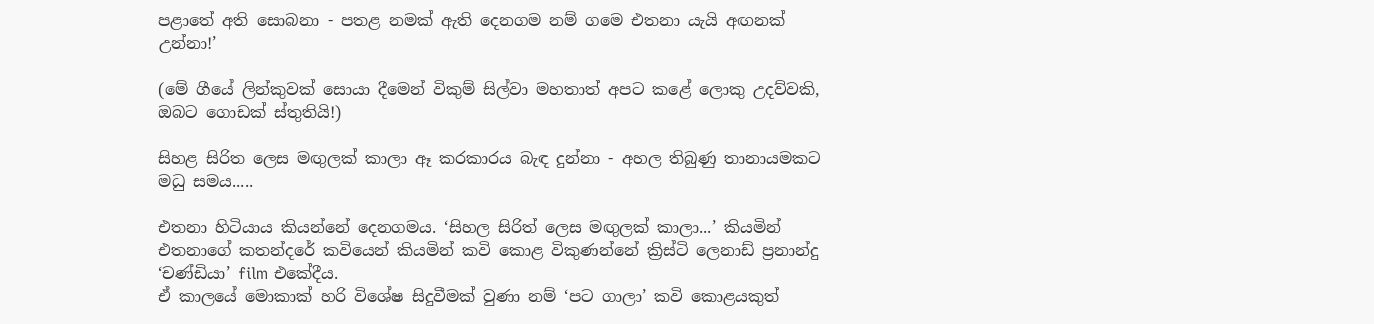පළාතේ අති සොබනා - පතළ නමක් ඇති දෙනගම නම් ගමෙ එතනා යැයි අඟනක් උන්නා!’

(මේ ගීයේ ලින්කුවක් සොයා දීමෙන් විකුම් සිල්වා මහතාත් අපට කළේ ලොකු උදව්වකි, ඔබට ගොඩක් ස්තුතියි!)

සිහළ සිරිත ලෙස මඟුලක් කාලා ඈ කරකාරය බැඳ දුන්නා - අහල තිබුණු තානායමකට මධු සමය.....

එතනා හිටියාය කියන්නේ දෙනගමය. ‘සිහල සිරිත් ලෙස මඟුලක් කාලා...’ කියමින් එතනාගේ කතන්දරේ කවියෙන් කියමින් කවි කොළ විකුණන්නේ ක්‍රිස්ටි ලෙනාඩ් ප්‍රනාන්දු ‘චණ්ඩියා’ film එකේදීය.
ඒ කාලයේ මොකාක් හරි විශේෂ සිදුවීමක් වුණා නම් ‘පට ගාලා’ කවි කොළයකුත්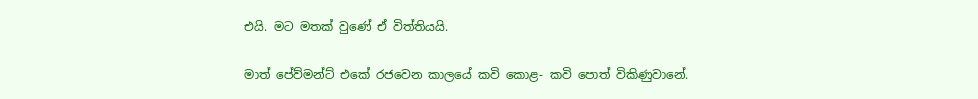එයි. මට මතක් වුණේ ඒ විත්තියයි.

මාත් පේව්මන්ට් එකේ රජවෙන කාලයේ කවි කොළ- කවි පොත් විකිණුවානේ.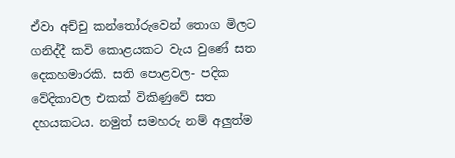ඒවා අච්චු කන්තෝරුවෙන් තොග මිලට ගනිද්දී කවි කොළයකට වැය වුණේ සත දෙකහමාරකි. සති පොළවල- පදික වේදිකාවල එකක් විකිණුවේ සත දහයකටය. නමුත් සමහරු නම් අලුත්ම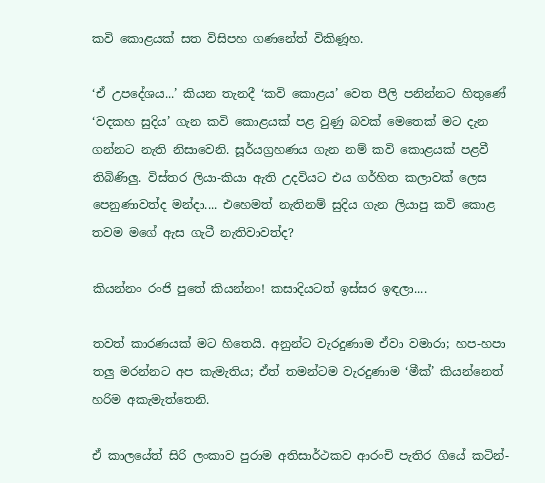කවි කොළයක් සත විසිපහ ගණනේත් විකිණූහ.

‘ඒ උපදේශය...’ කියන තැනදී ‘කවි කොළය’ වෙත පීලි පනින්නට හිතුණේ ‘වදකහ සුදිය’ ගැන කවි කොළයක් පළ වුණු බවක් මෙතෙක් මට දැන ගන්නට නැති නිසාවෙනි. සූර්යග්‍රහණය ගැන නම් කවි කොළයක් පළවී තිබිණිලු. විස්තර ලියා-කියා ඇති උදවියට එය ගර්හිත කලාවක් ලෙස පෙනුණාවත්ද මන්දා.... එහෙමත් නැතිනම් සුදිය ගැන ලියාපු කවි කොළ තවම මගේ ඇස ගැටී නැතිවාවත්ද?

කියන්නං රංජි පුතේ කියන්නං! කසාදියටත් ඉස්සර ඉඳලා....

තවත් කාරණයක් මට හිතෙයි. අනුන්ට වැරදුණාම ඒවා වමාරා; හප-හපා තලු මරන්නට අප කැමැතිය; ඒත් තමන්ටම වැරදුණාම ‘මීක්’ කියන්නෙත් හරිම අකැමැත්තෙනි.

ඒ කාලයේත් සිරි ලංකාව පුරාම අතිසාර්ථකව ආරංචි පැතිර ගියේ කටින්-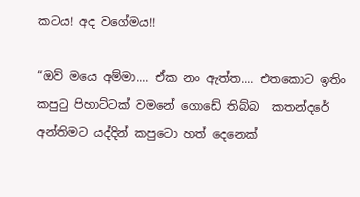කටය! අද වගේමය!!

“ඔව් මයෙ අම්මා.... ඒක නං ඇත්ත.... එතකොට ඉතිං කපුටු පිහාට්ටක් වමනේ ගොඩේ තිබ්බ  කතන්දරේ අන්තිමට යද්දින් කපුටො හත් දෙනෙක්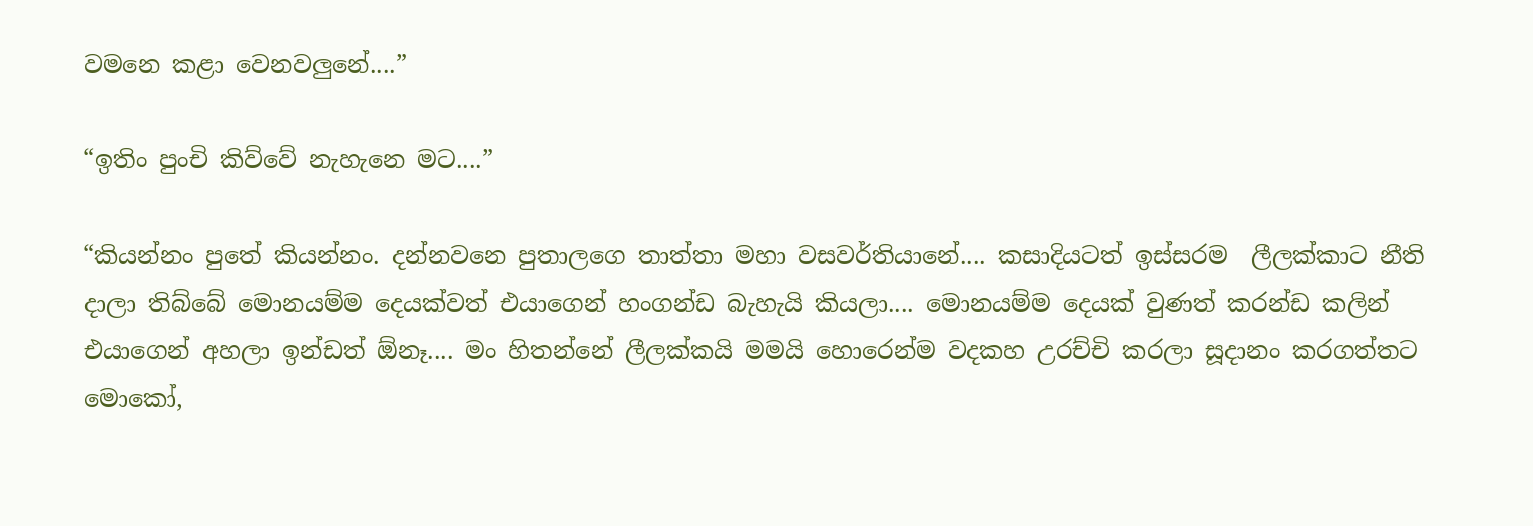වමනෙ කළා වෙනවලුනේ....”

“ඉතිං පුංචි කිව්වේ නැහැනෙ මට....”

“කියන්නං පුතේ කියන්නං. දන්නවනෙ පුතාලගෙ තාත්තා මහා වසවර්තියානේ.... කසාදියටත් ඉස්සරම  ලීලක්කාට නීති දාලා තිබ්බේ මොනයම්ම දෙයක්වත් එයාගෙන් හංගන්ඩ බැහැයි කියලා.... මොනයම්ම දෙයක් වුණත් කරන්ඩ කලින් එයාගෙන් අහලා ඉන්ඩත් ඕනෑ.... මං හිතන්නේ ලීලක්කයි මමයි හොරෙන්ම වදකහ උරච්චි කරලා සූදානං කරගත්තට මොකෝ,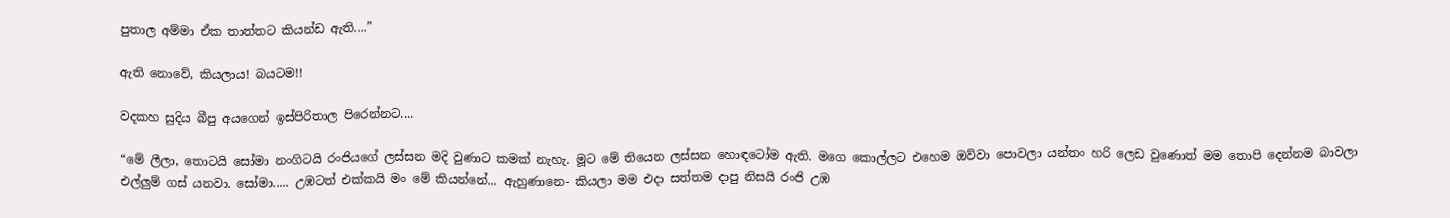පුතාල අම්මා ඒක තාත්තට කියන්ඩ ඇති....”

ඇති නොවේ, කියලාය! බයටම!!

වදකහ සුදිය බීපු අයගෙන් ඉස්පිරිතාල පිරෙන්නට....

“මේ ලීලා, තොටයි සෝමා නංගිටයි රංජියගේ ලස්සන මදි වුණාට කමක් නැහැ. මූට මේ තියෙන ලස්සන හොඳටෝම ඇති. මගෙ කොල්ලට එහෙම ඔව්වා පොවලා යන්තං හරි ලෙඩ වුණොත් මම තොපි දෙන්නම බාවලා එල්ලුම් ගස් යනවා. සෝමා..... උඹටත් එක්කයි මං මේ කියන්නේ... ඇහුණානෙ- කියලා මම එදා සත්තම දාපු නිසයි රංජි උඹ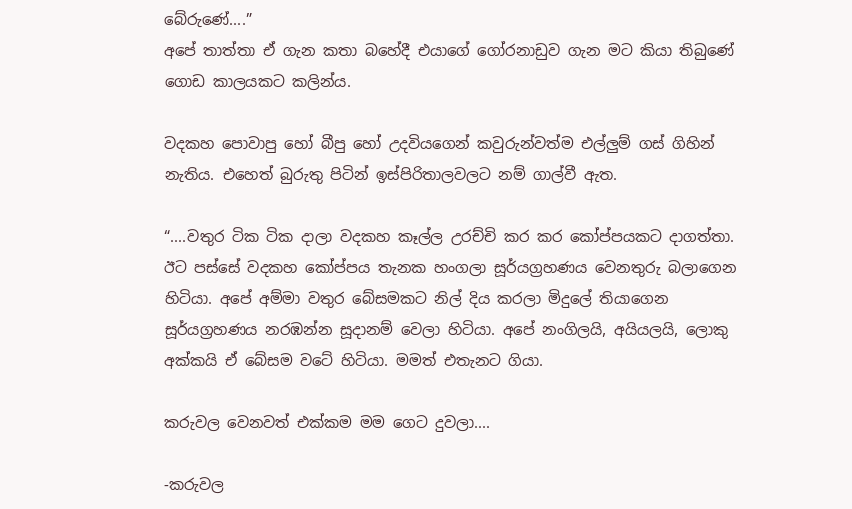බේරුණේ....”
අපේ තාත්තා ඒ ගැන කතා බහේදී එයාගේ ගෝරනාඩුව ගැන මට කියා තිබුණේ ගොඩ කාලයකට කලින්ය.

වදකහ පොවාපු හෝ බීපු හෝ උදවියගෙන් කවුරුන්වත්ම එල්ලුම් ගස් ගිහින් නැතිය. එහෙත් බුරුතු පිටින් ඉස්පිරිතාලවලට නම් ගාල්වී ඇත.

“....වතුර ටික ටික දාලා වදකහ කෑල්ල උරච්චි කර කර කෝප්පයකට දාගත්තා. ඊට පස්සේ වදකහ කෝප්පය තැනක හංගලා සූර්යග්‍රහණය වෙනතුරු බලාගෙන හිටියා. අපේ අම්මා වතුර බේසමකට නිල් දිය කරලා මිදුලේ තියාගෙන සූර්යග්‍රහණය නරඹන්න සූදානම් වෙලා හිටියා. අපේ නංගිලයි, අයියලයි, ලොකු අක්කයි ඒ බේසම වටේ හිටියා. මමත් එතැනට ගියා.

කරුවල වෙනවත් එක්කම මම ගෙට දුවලා....

-කරුවල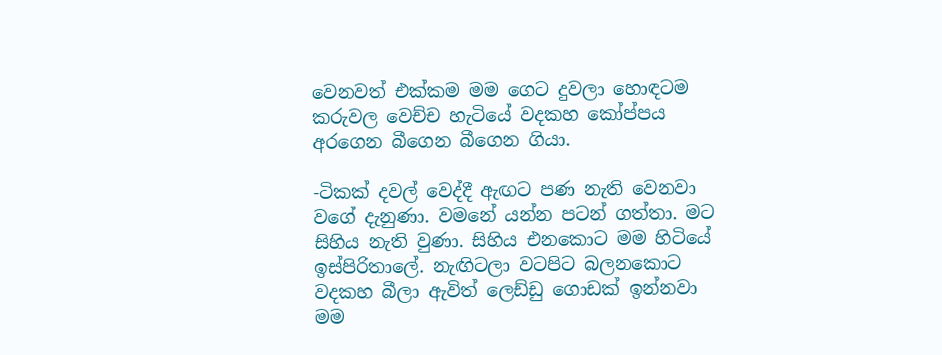වෙනවත් එක්කම මම ගෙට දුවලා හොඳටම කරුවල වෙච්ච හැටියේ වදකහ කෝප්පය අරගෙන බීගෙන බීගෙන ගියා.

-ටිකක් දවල් වෙද්දී ඇඟට පණ නැති වෙනවා වගේ දැනුණා. වමනේ යන්න පටන් ගත්තා. මට සිහිය නැති වුණා. සිහිය එනකොට මම හිටියේ ඉස්පිරිතාලේ. නැඟිටලා වටපිට බලනකොට වදකහ බීලා ඇවිත් ලෙඩ්ඩු ගොඩක් ඉන්නවා මම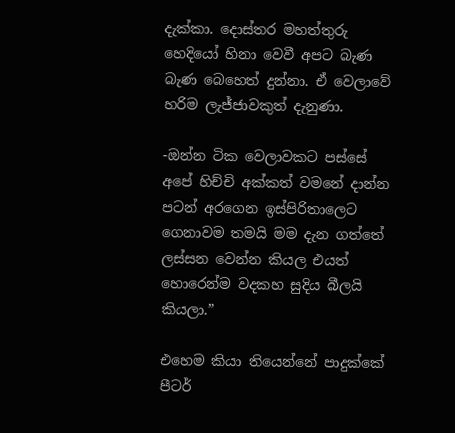දැක්කා. දොස්තර මහත්තුරු හෙදියෝ හිනා වෙවී අපට බැණ බැණ බෙහෙත් දුන්නා. ඒ වෙලාවේ හරිම ලැජ්ජාවකුත් දැනුණා.

-ඔන්න ටික වෙලාවකට පස්සේ අපේ හිච්චි අක්කත් වමනේ දාන්න පටන් අරගෙන ඉස්පිරිතාලෙට ගෙනාවම තමයි මම දැන ගත්තේ ලස්සන වෙන්න කියල එයත් හොරෙන්ම වදකහ සුදිය බීලයි කියලා.”

එහෙම කියා තියෙන්නේ පාදුක්කේ පීටර්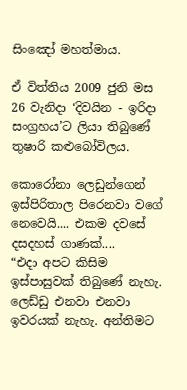සිංඤෝ මහත්මාය.

ඒ විත්තිය 2009 ජුනි මස 26 වැනිදා ‘දිවයින - ඉරිදා සංග්‍රහය’ට ලියා තිබුණේ තුෂාරි කළුබෝවිලය.

කොරෝනා ලෙඩුන්ගෙන් ඉස්පිරිතාල පිරෙනවා වගේ නෙවෙයි.... එකම දවසේ දසදහස් ගාණක්....
“එදා අපට කිසිම ඉස්පාසුවක් තිබුණේ නැහැ. ලෙඩ්ඩු එනවා එනවා ඉවරයක් නැහැ. අන්තිමට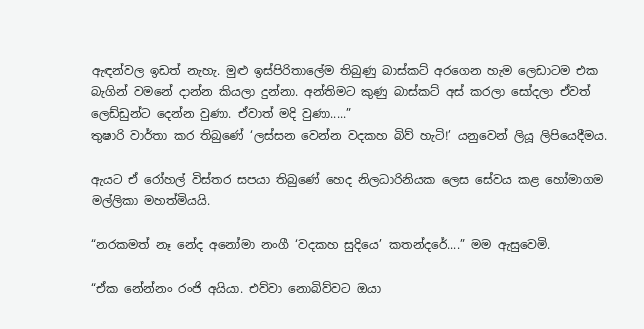ඇඳන්වල ඉඩත් නැහැ. මුළු ඉස්පිරිතාලේම තිබුණු බාස්කට් අරගෙන හැම ලෙඩාටම එක බැගින් වමනේ දාන්න කියලා දුන්නා. අන්තිමට කුණු බාස්කට් අස් කරලා සෝදලා ඒවත් ලෙඩ්ඩුන්ට දෙන්න වුණා. ඒවාත් මදි වුණා.....”
තුෂාරි වාර්තා කර තිබුණේ ‘ලස්සන වෙන්න වදකහ බිව් හැටි!’ යනුවෙන් ලියූ ලිපියෙදීමය.

ඇයට ඒ රෝහල් විස්තර සපයා තිබුණේ හෙද නිලධාරිනියක ලෙස සේවය කළ හෝමාගම මල්ලිකා මහත්මියයි.

“නරකමත් නෑ නේද අනෝමා නංගී ‘වදකහ සුදියෙ’ කතන්දරේ....” මම ඇසුවෙමි.

“ඒක නේන්නං රංජි අයියා. එව්වා නොබිව්වට ඔයා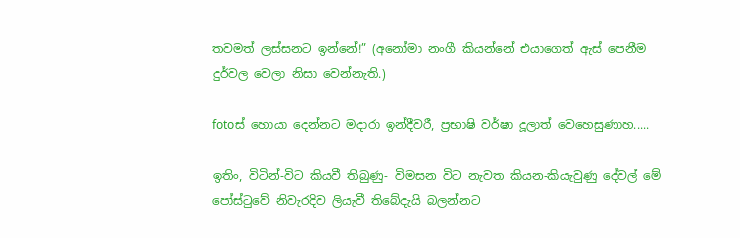තවමත් ලස්සනට ඉන්නේ!” (අනෝමා නංගී කියන්නේ එයාගෙත් ඇස් පෙනීම දුර්වල වෙලා නිසා වෙන්නැති.)

fotoස් හොයා දෙන්නට මදාරා ඉන්දීවරී, ප්‍රභාෂි වර්ෂා දූලාත් වෙහෙසුණාහ.....

ඉතිං, විටින්-විට කියවී තිබුණු- විමසන විට නැවත කියන-කියැවුණු දේවල් මේ පෝස්ටුවේ නිවැරදිව ලියැවී තිබේදැයි බලන්නට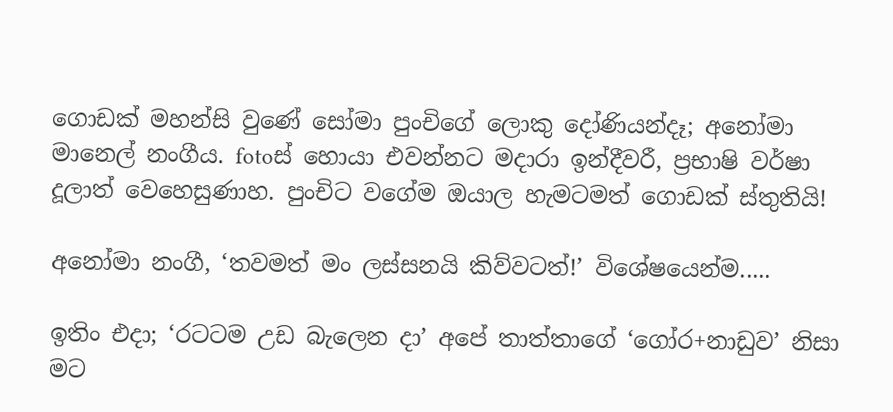ගොඩක් මහන්සි වුණේ සෝමා පුංචිගේ ලොකු දෝණියන්දෑ; අනෝමා මානෙල් නංගීය. fotoස් හොයා එවන්නට මදාරා ඉන්දීවරී, ප්‍රභාෂි වර්ෂා දූලාත් වෙහෙසුණාහ. පුංචිට වගේම ඔයාල හැමටමත් ගොඩක් ස්තුතියි!

අනෝමා නංගී, ‘තවමත් මං ලස්සනයි කිව්වටත්!’ විශේෂයෙන්ම.....

ඉතිං එදා; ‘රටටම උඩ බැලෙන දා’ අපේ තාත්තාගේ ‘ගෝර+නාඩුව’ නිසා මට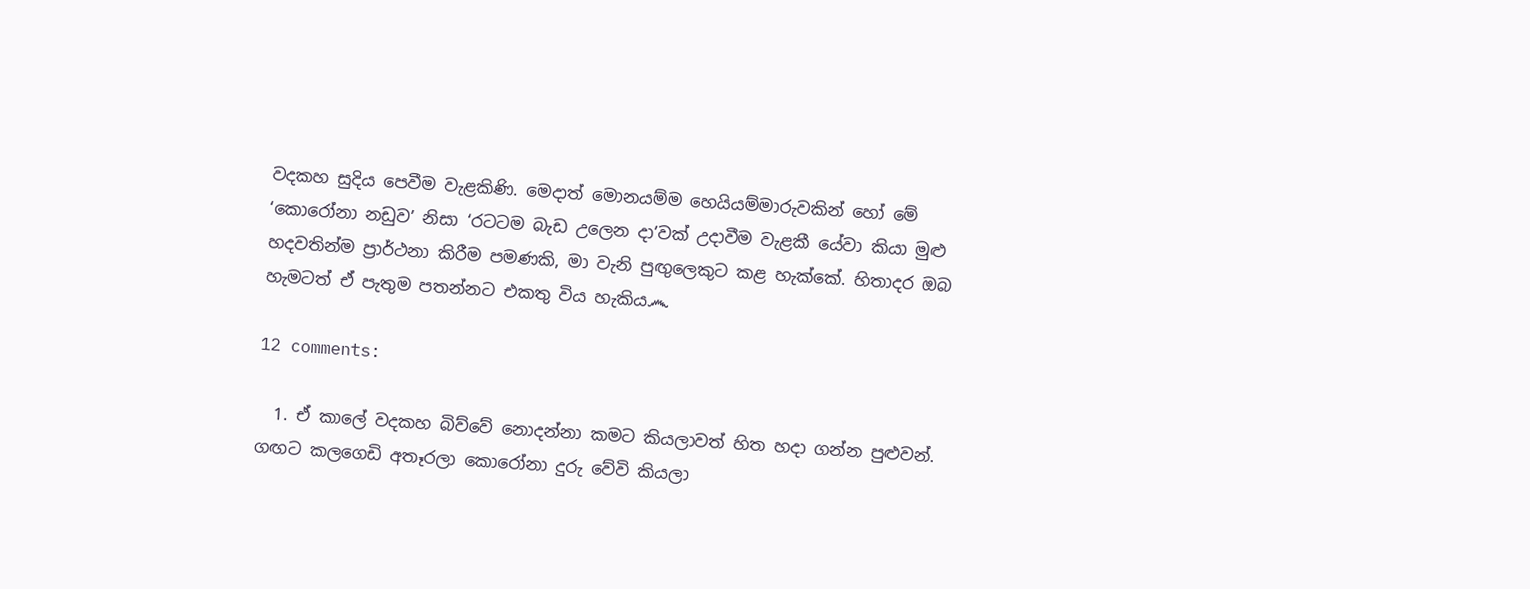වදකහ සුදිය පෙවීම වැළකිණි. මෙදාත් මොනයම්ම හෙයියම්මාරුවකින් හෝ මේ ‘කොරෝනා නඩුව’ නිසා ‘රටටම බැඩ උලෙන දා’වක් උදාවීම වැළකී යේවා කියා මුළු හදවතින්ම ප්‍රාර්ථනා කිරීම පමණකි, මා වැනි පුඟුලෙකුට කළ හැක්කේ. හිතාදර ඔබ හැමටත් ඒ පැතුම පතන්නට එකතු විය හැකිය෴

12 comments:

  1. ඒ කාලේ වදකහ බිව්වේ නොදන්නා කමට කියලාවත් හිත හදා ගන්න පුළුවන්. ගඟට කලගෙඩි අතෑරලා කොරෝනා දුරු වේවි කියලා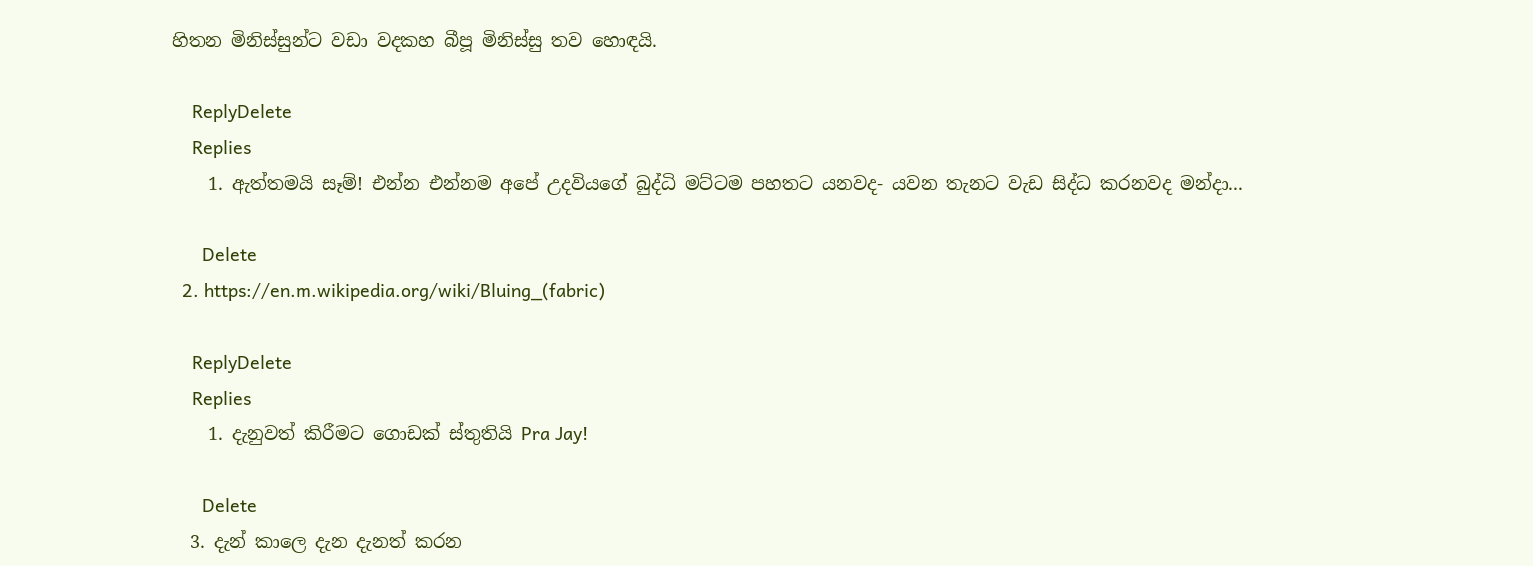හිතන මිනිස්සුන්ට වඩා වදකහ බීපූ මිනිස්සු තව හොඳයි.

    ReplyDelete
    Replies
    1. ඇත්තමයි සෑම්! එන්න එන්නම අපේ උදවියගේ බුද්ධි මට්ටම පහතට යනවද- යවන තැනට වැඩ සිද්ධ කරනවද මන්දා...

      Delete
  2. https://en.m.wikipedia.org/wiki/Bluing_(fabric)

    ReplyDelete
    Replies
    1. දැනුවත් කිරීමට ගොඩක් ස්තුතියි Pra Jay!

      Delete
  3. දැන් කාල‌ෙ දැන දැනත් කරන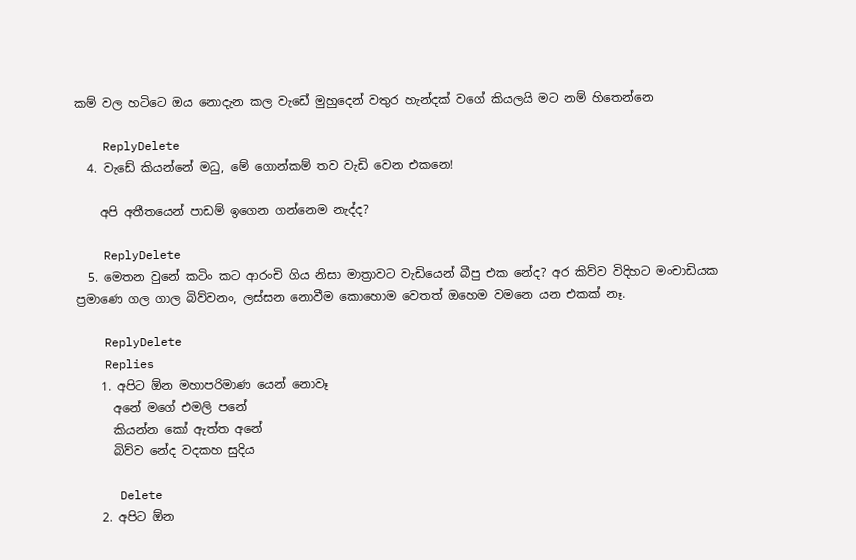කම් වල හටිට‌ෙ ඔය න‌ොදැන කල වැඩ‌ේ මුහුද‌ෙන් වතුර හැන්දක් වග‌ේ කියලයි මට නම් හිත‌ෙන්න‌ෙ

    ReplyDelete
  4. වැඩේ කියන්නේ මධු, මේ ගොන්කම් තව වැඩි වෙන එකනෙ!

    අපි අතීතයෙන් පාඩම් ඉගෙන ගන්නෙම නැද්ද?

    ReplyDelete
  5. මෙතන වුනේ කටිං කට ආරංචි ගිය නිසා මාත්‍රාවට වැඩියෙන් බීපු එක නේද? අර කිව්ව විදිහට මංචාඩියක ප්‍රමාණෙ ගල ගාල බිව්වනං, ලස්සන නොවීම කොහොම වෙතත් ඔහෙම වමනෙ යන එකක් නෑ.

    ReplyDelete
    Replies
    1. අපිට ඕන මහාපරිමාණ යෙන් නොවෑ
      අනේ මගේ එමලි පනේ
      කියන්න කෝ ඇත්ත අනේ
      බිව්ව නේද වදකහ සුදිය

      Delete
    2. අපිට ඕන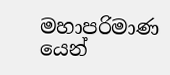මහාපරිමාණ යෙන්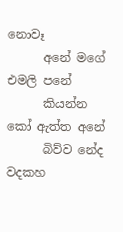නොවෑ
      අනේ මගේ එමලි පනේ
      කියන්න කෝ ඇත්ත අනේ
      බිව්ව නේද වදකහ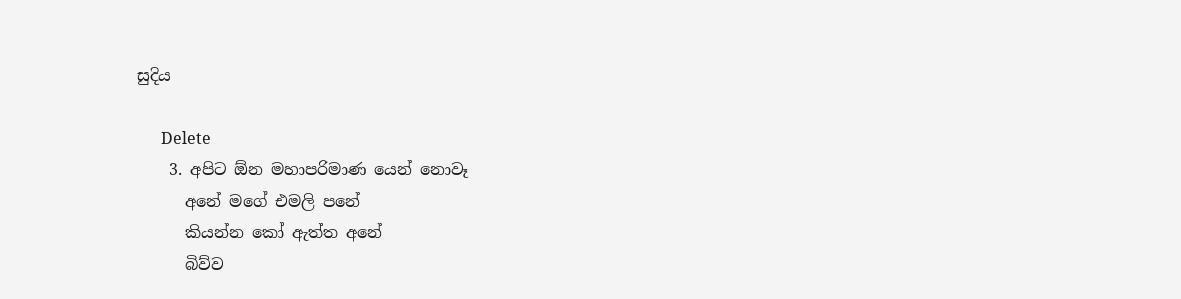සුදිය

      Delete
    3. අපිට ඕන මහාපරිමාණ යෙන් නොවෑ
      අනේ මගේ එමලි පනේ
      කියන්න කෝ ඇත්ත අනේ
      බිව්ව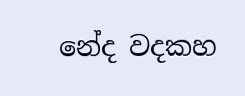නේද වදකහ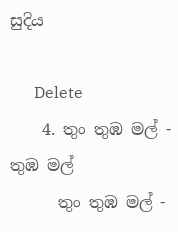සුදිය

      Delete
    4. තුං තුඹ මල් - තුඹ මල්
      තුං තුඹ මල් -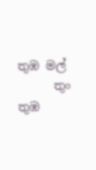තුඹ මල්
      තුං තුඹ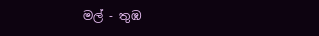මල් - තුඹ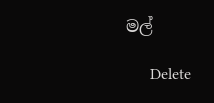මල්

      Delete